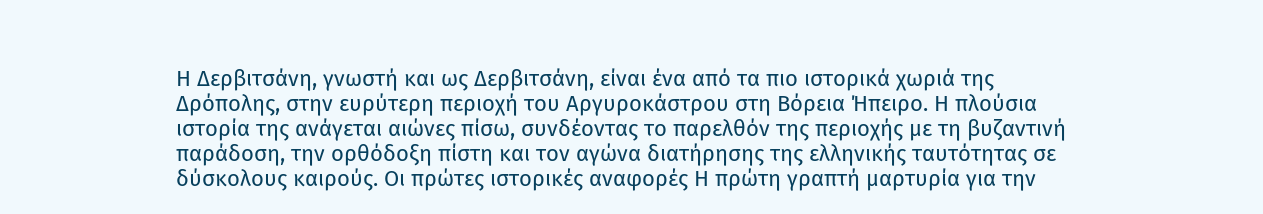Η Δερβιτσάνη, γνωστή και ως Δερβιτσάνη, είναι ένα από τα πιο ιστορικά χωριά της Δρόπολης, στην ευρύτερη περιοχή του Αργυροκάστρου στη Βόρεια Ήπειρο. Η πλούσια ιστορία της ανάγεται αιώνες πίσω, συνδέοντας το παρελθόν της περιοχής με τη βυζαντινή παράδοση, την ορθόδοξη πίστη και τον αγώνα διατήρησης της ελληνικής ταυτότητας σε δύσκολους καιρούς. Οι πρώτες ιστορικές αναφορές Η πρώτη γραπτή μαρτυρία για την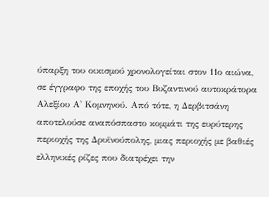ύπαρξη του οικισμού χρονολογείται στον 11ο αιώνα, σε έγγραφο της εποχής του Βυζαντινού αυτοκράτορα Αλεξίου Α' Κομνηνού. Από τότε, η Δερβιτσάνη αποτελούσε αναπόσπαστο κομμάτι της ευρύτερης περιοχής της Δρυϊνούπολης, μιας περιοχής με βαθιές ελληνικές ρίζες που διατρέχει την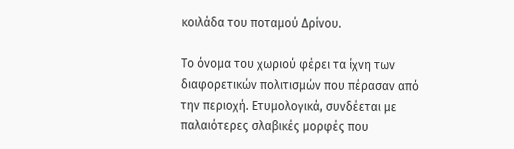κοιλάδα του ποταμού Δρίνου.

Το όνομα του χωριού φέρει τα ίχνη των διαφορετικών πολιτισμών που πέρασαν από την περιοχή. Ετυμολογικά, συνδέεται με παλαιότερες σλαβικές μορφές που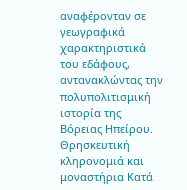αναφέρονταν σε γεωγραφικά χαρακτηριστικά του εδάφους, αντανακλώντας την πολυπολιτισμική ιστορία της Βόρειας Ηπείρου. Θρησκευτική κληρονομιά και μοναστήρια Κατά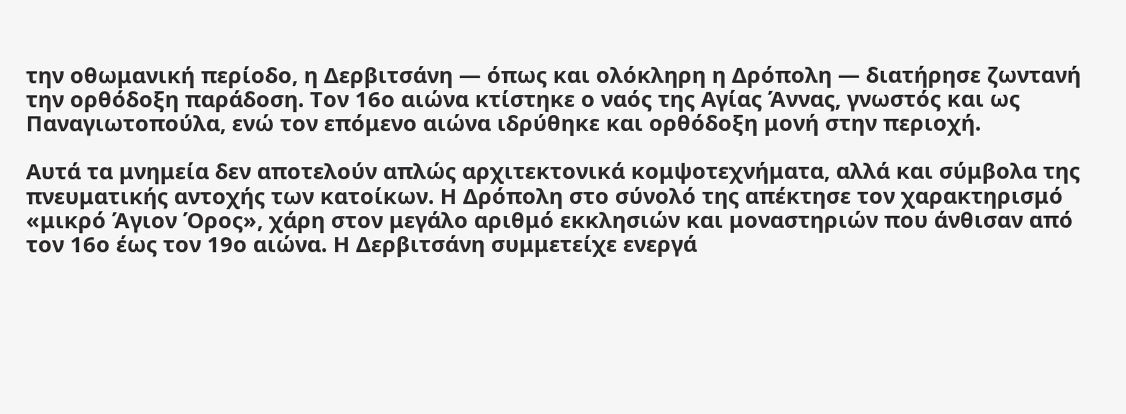την οθωμανική περίοδο, η Δερβιτσάνη — όπως και ολόκληρη η Δρόπολη — διατήρησε ζωντανή την ορθόδοξη παράδοση. Τον 16ο αιώνα κτίστηκε ο ναός της Αγίας Άννας, γνωστός και ως Παναγιωτοπούλα, ενώ τον επόμενο αιώνα ιδρύθηκε και ορθόδοξη μονή στην περιοχή.

Αυτά τα μνημεία δεν αποτελούν απλώς αρχιτεκτονικά κομψοτεχνήματα, αλλά και σύμβολα της πνευματικής αντοχής των κατοίκων. Η Δρόπολη στο σύνολό της απέκτησε τον χαρακτηρισμό «μικρό Άγιον Όρος», χάρη στον μεγάλο αριθμό εκκλησιών και μοναστηριών που άνθισαν από τον 16ο έως τον 19ο αιώνα. Η Δερβιτσάνη συμμετείχε ενεργά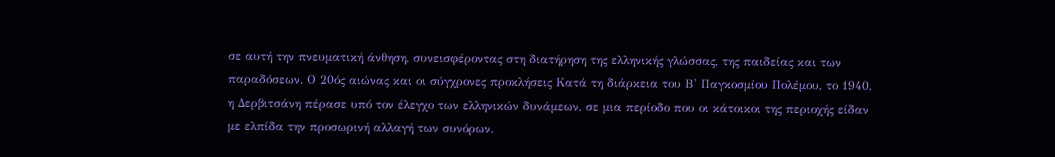σε αυτή την πνευματική άνθηση, συνεισφέροντας στη διατήρηση της ελληνικής γλώσσας, της παιδείας και των παραδόσεων. Ο 20ός αιώνας και οι σύγχρονες προκλήσεις Κατά τη διάρκεια του Β' Παγκοσμίου Πολέμου, το 1940, η Δερβιτσάνη πέρασε υπό τον έλεγχο των ελληνικών δυνάμεων, σε μια περίοδο που οι κάτοικοι της περιοχής είδαν με ελπίδα την προσωρινή αλλαγή των συνόρων.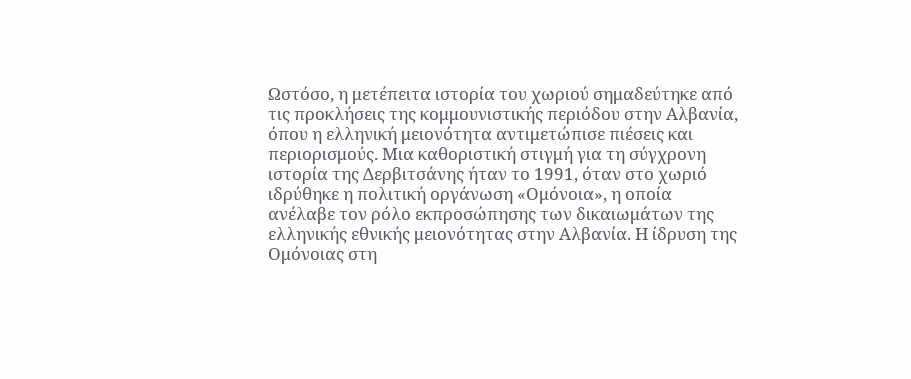Ωστόσο, η μετέπειτα ιστορία του χωριού σημαδεύτηκε από τις προκλήσεις της κομμουνιστικής περιόδου στην Αλβανία, όπου η ελληνική μειονότητα αντιμετώπισε πιέσεις και περιορισμούς. Μια καθοριστική στιγμή για τη σύγχρονη ιστορία της Δερβιτσάνης ήταν το 1991, όταν στο χωριό ιδρύθηκε η πολιτική οργάνωση «Ομόνοια», η οποία ανέλαβε τον ρόλο εκπροσώπησης των δικαιωμάτων της ελληνικής εθνικής μειονότητας στην Αλβανία. Η ίδρυση της Ομόνοιας στη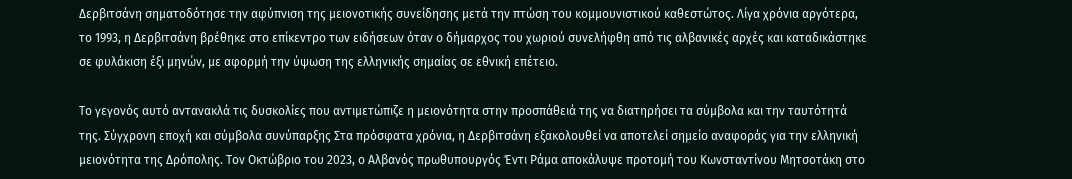Δερβιτσάνη σηματοδότησε την αφύπνιση της μειονοτικής συνείδησης μετά την πτώση του κομμουνιστικού καθεστώτος. Λίγα χρόνια αργότερα, το 1993, η Δερβιτσάνη βρέθηκε στο επίκεντρο των ειδήσεων όταν ο δήμαρχος του χωριού συνελήφθη από τις αλβανικές αρχές και καταδικάστηκε σε φυλάκιση έξι μηνών, με αφορμή την ύψωση της ελληνικής σημαίας σε εθνική επέτειο.

Το γεγονός αυτό αντανακλά τις δυσκολίες που αντιμετώπιζε η μειονότητα στην προσπάθειά της να διατηρήσει τα σύμβολα και την ταυτότητά της. Σύγχρονη εποχή και σύμβολα συνύπαρξης Στα πρόσφατα χρόνια, η Δερβιτσάνη εξακολουθεί να αποτελεί σημείο αναφοράς για την ελληνική μειονότητα της Δρόπολης. Τον Οκτώβριο του 2023, ο Αλβανός πρωθυπουργός Έντι Ράμα αποκάλυψε προτομή του Κωνσταντίνου Μητσοτάκη στο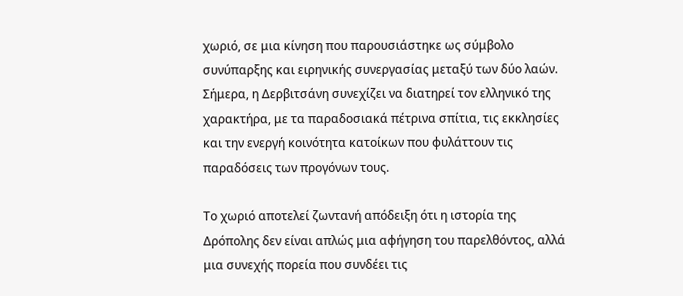χωριό, σε μια κίνηση που παρουσιάστηκε ως σύμβολο συνύπαρξης και ειρηνικής συνεργασίας μεταξύ των δύο λαών. Σήμερα, η Δερβιτσάνη συνεχίζει να διατηρεί τον ελληνικό της χαρακτήρα, με τα παραδοσιακά πέτρινα σπίτια, τις εκκλησίες και την ενεργή κοινότητα κατοίκων που φυλάττουν τις παραδόσεις των προγόνων τους.

Το χωριό αποτελεί ζωντανή απόδειξη ότι η ιστορία της Δρόπολης δεν είναι απλώς μια αφήγηση του παρελθόντος, αλλά μια συνεχής πορεία που συνδέει τις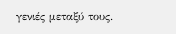γενιές μεταξύ τους.